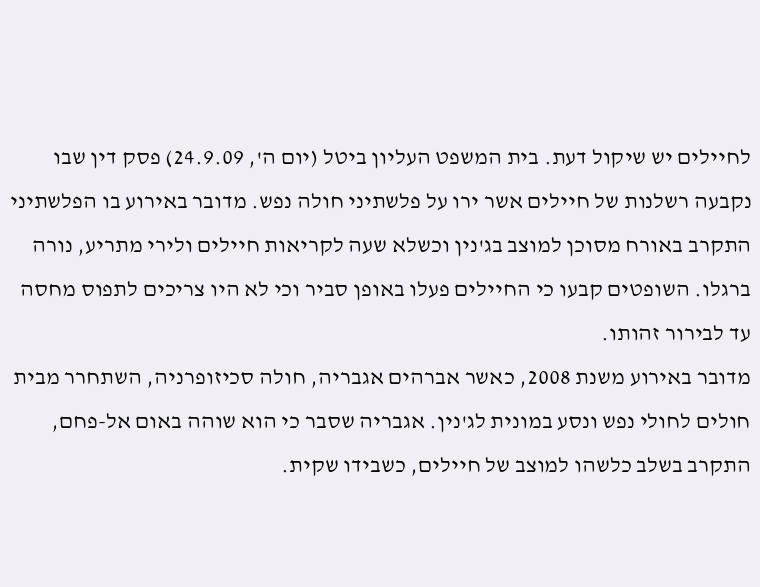לחיילים יש שיקול דעת. בית המשפט העליון ביטל (יום ה', 24.9.09) פסק דין שבו נקבעה רשלנות של חיילים אשר ירו על פלשתיני חולה נפש. מדובר באירוע בו הפלשתיני התקרב באורח מסוכן למוצב בג'נין וכשלא שעה לקריאות חיילים ולירי מתריע, נורה ברגלו. השופטים קבעו כי החיילים פעלו באופן סביר וכי לא היו צריכים לתפוס מחסה עד לבירור זהותו.
מדובר באירוע משנת 2008, כאשר אברהים אגבריה, חולה סכיזופרניה, השתחרר מבית חולים לחולי נפש ונסע במונית לג'נין. אגבריה שסבר כי הוא שוהה באום אל-פחם, התקרב בשלב כלשהו למוצב של חיילים, כשבידו שקית.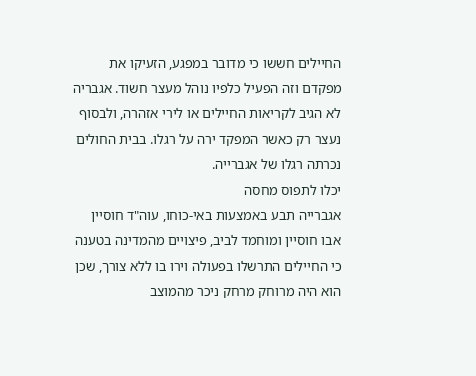החיילים חששו כי מדובר במפגע, הזעיקו את מפקדם וזה הפעיל כלפיו נוהל מעצר חשוד. אגבריה לא הגיב לקריאות החיילים או לירי אזהרה, ולבסוף נעצר רק כאשר המפקד ירה על רגלו. בבית החולים נכרתה רגלו של אגברייה.
יכלו לתפוס מחסה
אגברייה תבע באמצעות באי-כוחו, עוה"ד חוסיין אבו חוסיין ומוחמד לביב, פיצויים מהמדינה בטענה כי החיילים התרשלו בפעולה וירו בו ללא צורך, שכן הוא היה מרוחק מרחק ניכר מהמוצב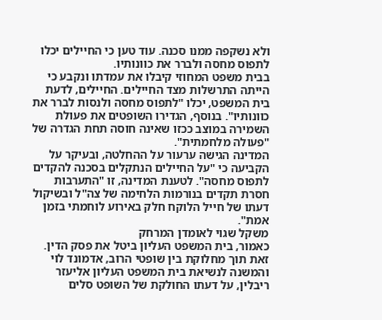ולא נשקפה ממנו סכנה. עוד טען כי החיילים יכלו לתפוס מחסה ולברר את כוונותיו.
בבית משפט המחוזי קיבלו את עמדתו ונקבע כי הייתה התרשלות מצד החיילים. החיילים, לדעת בית המשפט, יכלו "לתפוס מחסה ולנסות לברר את כוונותיו". בנוסף, הגדירו השופטים את פעולת השמירה במוצב ככזו שאינה חוסה תחת הגדרה של "פעולה מלחמתית".
המדינה הגישה ערעור על ההחלטה, ובעיקר על הקביעה כי "על החיילים הנתקלים בסכנה להקדים לתפוס מחסה". לטענת המדינה, זו "התערבות חסרת תקדים בנורמות הלחימה של צה"ל ובשיקול דעתו של חייל הלוקח חלק באירוע לוחמתי בזמן אמת".
משקל שגוי לאומדן המרחק
כאמור, בית המשפט העליון ביטל את פסק הדין. זאת תוך מחלוקת בין שופטי הרוב, אדמונד לוי והמשנה לנשיאת בית המשפט העליון אליעזר ריבלין, על דעתו החולקת של השופט סלים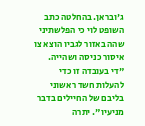ג'ובראן. בהחלטה כתב השופט לוי כי הפלשתיני שהה באזור לגביו הוצא צו איסור כניסה ושהייה. "די בעובדה זו כדי להעלות חשד ראשוני בליבם של החיילים בדבר מניעיו". יתרה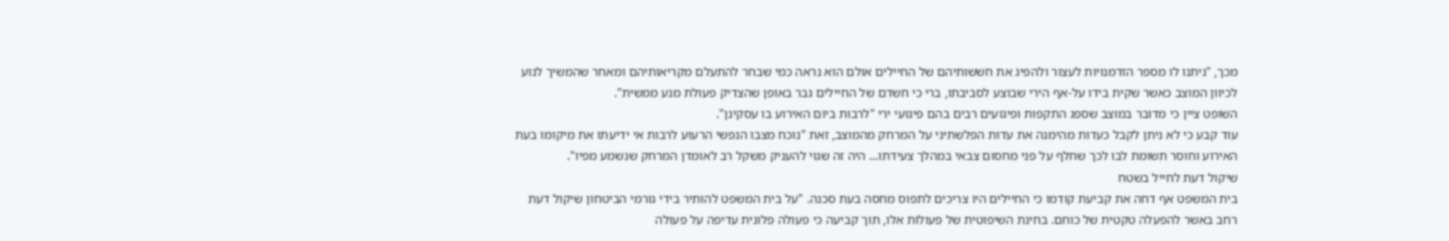מכך, "ניתנו לו מספר הזדמנויות לעצור ולהפיג את חששותיהם של החיילים אולם הוא נראה כמי שבחר להתעלם מקריאותיהם ומאחר שהמשיך לנוע לכיוון המוצב כאשר שקית בידו על-אף הירי שבוצע לסביבתו, ברי כי חשדם של החיילים גבר באופן שהצדיק פעולת מנע ממשית".
השופט ציין כי מדובר במוצב שספג התקפות ופיגועים רבים בהם פיגועי ירי "לרבות ביום האירוע בו עסקינן".
עוד קבע כי לא ניתן לקבל כעדות מהימנה את עדות הפלשתיני על המרחק מהמוצב, זאת "נוכח מצבו הנפשי הרעוע לרבות אי ידיעתו את מיקומו בעת האירוע וחוסר תשומת לבו לכך שחלף על פני מחסום צבאי במהלך צעידתו... היה זה שגוי להעניק משקל רב לאומדן המרחק שנשמע מפיו".
שיקול דעת לחייל בשטח
בית המשפט אף דחה את קביעת קודמו כי החיילים היו צריכים לתפוס מחסה בעת סכנה. "על בית המשפט להותיר בידי גורמי הביטחון שיקול דעת רחב באשר להפעלה טקטית של כוחם. בחינת השיפוטית של פעולות אלו, תוך קביעה כי פעולה פלונית עדיפה על פעולה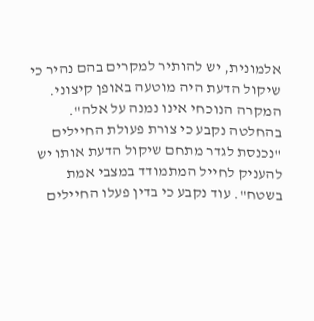אלמונית, יש להותיר למקרים בהם נהיר כי שיקול הדעת היה מוטעה באופן קיצוני. המקרה הנוכחי אינו נמנה על אלה".
בהחלטה נקבע כי צורת פעולת החיילים "נכנסת לגדר מתחם שיקול הדעת אותו יש להעניק לחייל המתמודד במצבי אמת בשטח". עוד נקבע כי בדין פעלו החיילים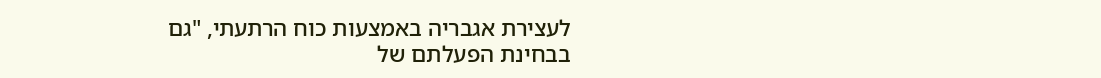לעצירת אגבריה באמצעות כוח הרתעתי, "גם בבחינת הפעלתם של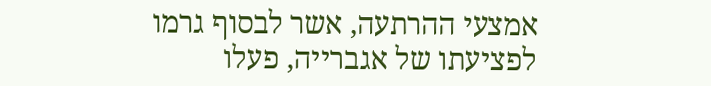אמצעי ההרתעה, אשר לבסוף גרמו לפציעתו של אגברייה, פעלו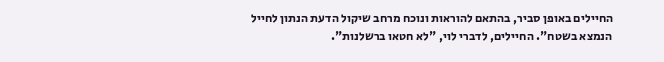החיילים באופן סביר, בהתאם להוראות ונוכח מרחב שיקול הדעת הנתון לחייל הנמצא בשטח". החיילים, לדברי לוי, "לא חטאו ברשלנות".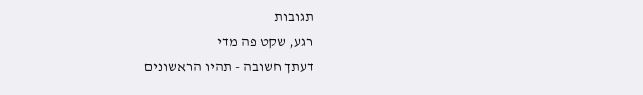תגובות
רגע, שקט פה מדי
דעתך חשובה - תהיו הראשונים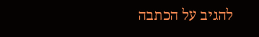להגיב על הכתבה